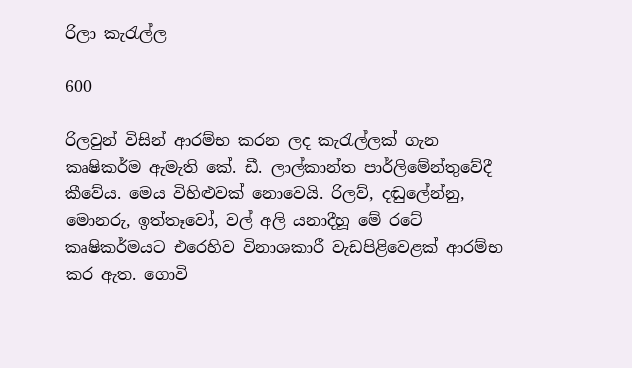රිලා කැරැල්ල

600

රිලවුන් විසින් ආරම්භ කරන ලද කැරැල්ලක් ගැන කෘෂිකර්ම ඇමැති කේ. ඩී. ලාල්කාන්ත පාර්ලිමේන්තුවේදී කීවේය. මෙය විහිළුවක් නොවෙයි. රිලව්, දඬුලේන්නු, මොනරු, ඉත්තෑවෝ, වල් අලි යනාදීහූ මේ රටේ කෘෂිකර්මයට එරෙහිව විනාශකාරී වැඩපිළිවෙළක් ආරම්භ කර ඇත. ගොවි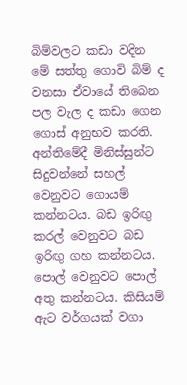බිම්වලට කඩා වදින මේ සත්තු ගොවි බිම් ද වනසා ඒවායේ තිබෙන පල වැල ද කඩා ගෙන ගොස් අනුභව කරති. අන්තිමේදී මිනිස්සුන්ට සිදුවන්නේ සහල් වෙනුවට ගොයම් කන්නටය. බඩ ඉරිඟු කරල් වෙනුවට බඩ ඉරිඟු ගහ කන්නටය. පොල් වෙනුවට පොල් අතු කන්නටය. කිසියම් ඇට වර්ගයක් වගා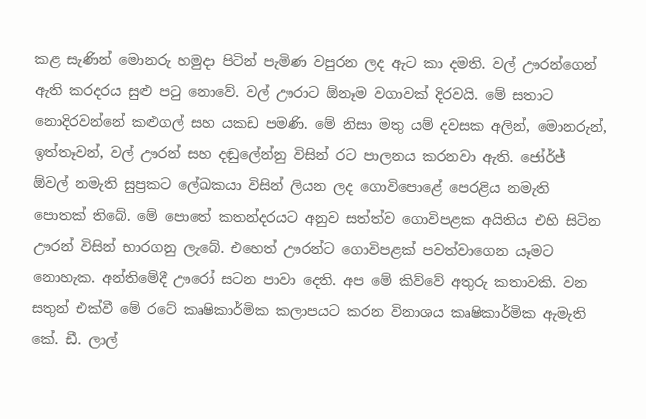කළ සැණින් මොනරු හමුදා පිටින් පැමිණ වපුරන ලද ඇට කා දමති. වල් ඌරන්ගෙන් ඇති කරදරය සුළු පටු නොවේ. වල් ඌරාට ඕනෑම වගාවක් දිරවයි. මේ සතාට නොදිරවන්නේ කළුගල් සහ යකඩ පමණි. මේ නිසා මතු යම් දවසක අලින්, මොනරුන්, ඉත්තෑවන්, වල් ඌරන් සහ දඬුලේන්නු විසින් රට පාලනය කරනවා ඇති. ජෝර්ජ් ඕවල් නමැති සුප්‍රකට ලේඛකයා විසින් ලියන ලද ගොවිපොළේ පෙරළිය නමැති පොතක් තිබේ. මේ පොතේ කතන්දරයට අනුව සත්ත්ව ගොවිපළක අයිතිය එහි සිටින ඌරන් විසින් භාරගනු ලැබේ. එහෙත් ඌරන්ට ගොවිපළක් පවත්වාගෙන යෑමට නොහැක. අන්තිමේදී ඌරෝ සටන පාවා දෙති. අප මේ කිව්වේ අතුරු කතාවකි. වන සතුන් එක්වී මේ රටේ කෘෂිකාර්මික කලාපයට කරන විනාශය කෘෂිකාර්මික ඇමැති කේ. ඩී. ලාල්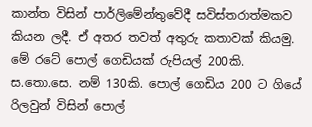කාන්ත විසින් පාර්ලිමේන්තුවේදී සවිස්තරාත්මකව කියන ලදී. ඒ අතර තවත් අතුරු කතාවක් කියමු. මේ රටේ පොල් ගෙඩියක් රුපියල් 200කි. ස.තො.සෙ. නම් 130කි. පොල් ගෙඩිය 200 ට ගියේ රිලවුන් විසින් පොල්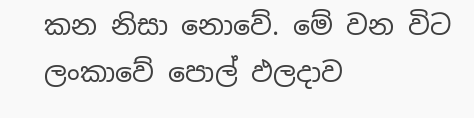කන නිසා නොවේ. මේ වන විට ලංකාවේ පොල් ඵලදාව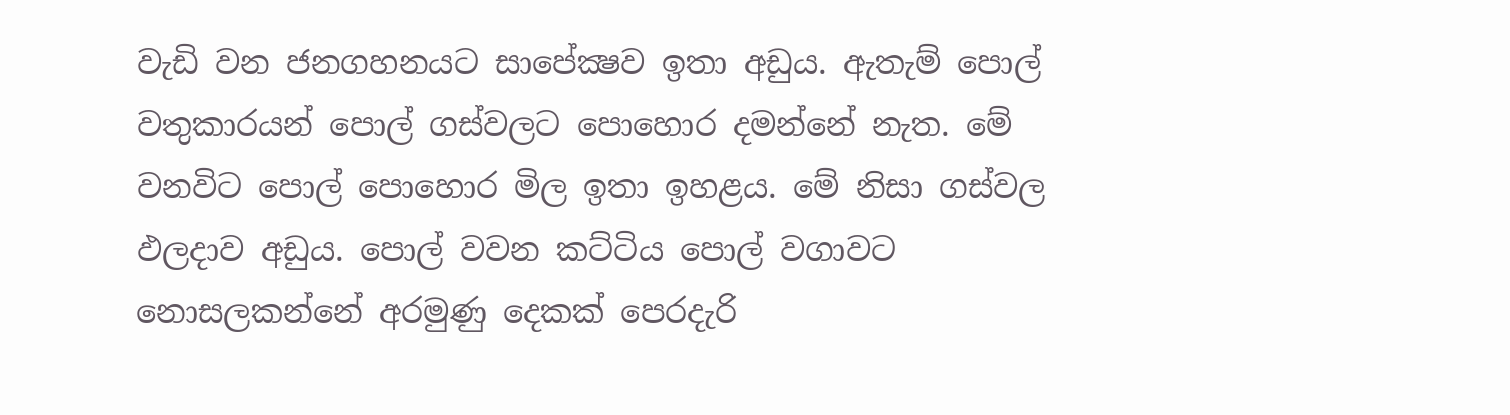වැඩි වන ජනගහනයට සාපේක්‍ෂව ඉතා අඩුය. ඇතැම් පොල් වතුකාරයන් පොල් ගස්වලට පොහොර දමන්නේ නැත. මේ වනවිට පොල් පොහොර මිල ඉතා ඉහළය. මේ නිසා ගස්වල ඵලදාව අඩුය. පොල් වවන කට්ටිය පොල් වගාවට නොසලකන්නේ අරමුණු දෙකක් පෙරදැරි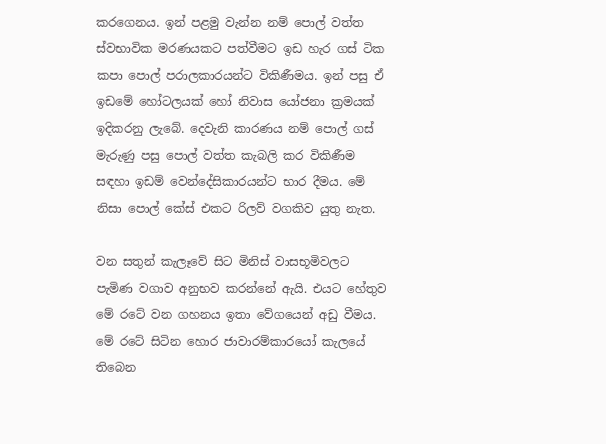කරගෙනය. ඉන් පළමු වැන්න නම් පොල් වත්ත ස්වභාවික මරණයකට පත්වීමට ඉඩ හැර ගස් ටික කපා පොල් පරාලකාරයන්ට විකිණීමය. ඉන් පසු ඒ ඉඩමේ හෝටලයක් හෝ නිවාස යෝජනා ක්‍රමයක් ඉදිකරනු ලැබේ. දෙවැනි කාරණය නම් පොල් ගස් මැරුණු පසු පොල් වත්ත කැබලි කර විකිණීම සඳහා ඉඩම් වෙන්දේසිකාරයන්ට භාර දීමය. මේ නිසා පොල් කේස් එකට රිලව් වගකිව යුතු නැත.

වන සතුන් කැලෑවේ සිට මිනිස් වාසභූමිවලට පැමිණ වගාව අනුභව කරන්නේ ඇයි. එයට හේතුව මේ රටේ වන ගහනය ඉතා වේගයෙන් අඩු වීමය. මේ රටේ සිටින හොර ජාවාරම්කාරයෝ කැලයේ තිබෙන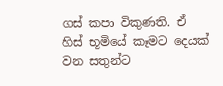ගස් කපා විකුණති. ඒ හිස් භූමියේ කෑමට දෙයක් වන සතුන්ට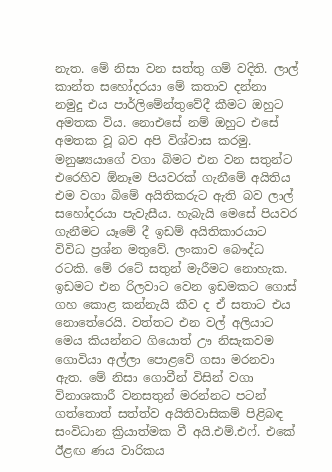නැත. මේ නිසා වන සත්තු ගම් වදිති. ලාල් කාන්ත සහෝදරයා මේ කතාව දන්නා නමුදු එය පාර්ලිමේන්තුවේදී කීමට ඔහුට අමතක විය. නොඑසේ නම් ඔහුට එසේ අමතක වූ බව අපි විශ්වාස කරමු. මනුෂ්‍යයාගේ වගා බිමට එන වන සතුන්ට එරෙහිව ඕනෑම පියවරක් ගැනීමේ අයිතිය එම වගා බිමේ අයිතිකරුට ඇති බව ලාල් සහෝදරයා පැවැසීය. හැබැයි මෙසේ පියවර ගැනීමට යෑමේ දී ඉඩම් අයිතිකාරයාට විවිධ ප්‍රශ්න මතුවේ. ලංකාව බෞද්ධ රටකි. මේ රටේ සතුන් මැරීමට නොහැක. ඉඩමට එන රිලවාට වෙන ඉඩමකට ගොස් ගහ කොළ කන්නැයි කීව ද ඒ සතාට එය නොතේරෙයි. වත්තට එන වල් අලියාට මෙය කියන්නට ගියොත් ඌ නිසැකවම ගොවියා අල්ලා පොළවේ ගසා මරනවා ඇත. මේ නිසා ගොවීන් විසින් වගා විනාශකාරී වනසතුන් මරන්නට පටන් ගත්තොත් සත්ත්ව අයිතිවාසිකම් පිළිබඳ සංවිධාන ක්‍රියාත්මක වී අයි.එම්.එෆ්. එකේ ඊළඟ ණය වාරිකය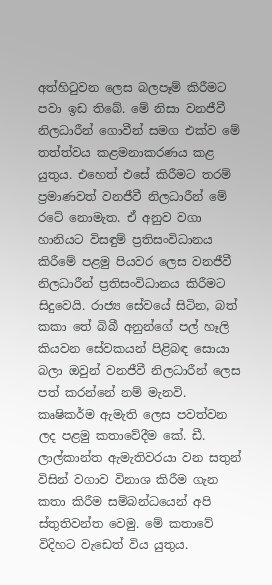අත්හිටුවන ලෙස බලපෑම් කිරීමට පවා ඉඩ තිබේ. මේ නිසා වනජීවී නිලධාරීන් ගොවීන් සමග එක්ව මේ තත්ත්වය කළමනාකරණය කළ යුතුය. එහෙත් එසේ කිරීමට තරම් ප්‍රමාණවත් වනජීවී නිලධාරීන් මේ රටේ නොමැත. ඒ අනුව වගා හානියට විසඳුම් ප්‍රතිසංවිධානය කිරීමේ පළමු පියවර ලෙස වනජීවී නිලධාරීන් ප්‍රතිසංවිධානය කිරීමට සිදුවෙයි. රාජ්‍ය සේවයේ සිටින, බත් කකා තේ බිබී අනුන්ගේ පල් හෑලි කියවන සේවකයන් පිළිබඳ සොයා බලා ඔවුන් වනජීවී නිලධාරීන් ලෙස පත් කරන්නේ නම් මැනවි. කෘෂිකර්ම ඇමැති ලෙස පවත්වන ලද පළමු කතාවේදීම කේ. ඩී. ලාල්කාන්ත ඇමැතිවරයා වන සතුන් විසින් වගාව විනාශ කිරීම ගැන කතා කිරීම සම්බන්ධයෙන් අපි ස්තුතිවන්ත වෙමු. මේ කතාවේ විදිහට වැඩෙත් විය යුතුය.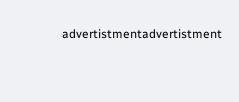advertistmentadvertistment